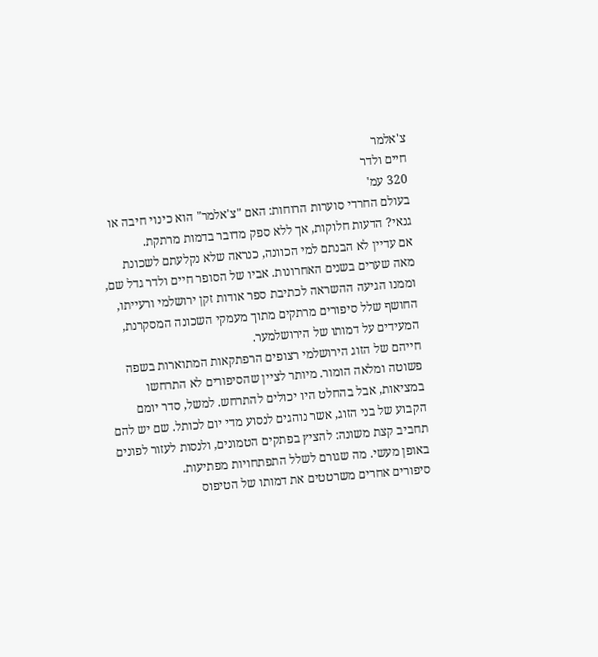צ'אלמר
חיים ולדר
320 עמ'
בעולם החרדי סוערות הרוחות: האם "צ'אלמר" הוא כינוי חיבה או גנאי? הדעות חלוקות, אך ללא ספק מדובר בדמות מרתקת.
אם עדיין לא הבנתם למי הכוונה, כנראה שלא נקלעתם לשכונת מאה שערים בשנים האחרונות. אביו של הסופר חיים ולדר גדל שם, וממנו הגיעה ההשראה לכתיבת ספר אודות זקן ירושלמי ורעייתו, החושף שלל סיפורים מרתקים מתוך מעמקי השכונה המסקרנת, המעידים על דמותו של הירושלמער.
חייהם של הזוג הירושלמי רצופים הרפתקאות המתוארות בשפה פשוטה ומלאה הומור. מיותר לציין שהסיפורים לא התרחשו במציאות, אבל בהחלט היו יכולים להתרחש. למשל, סדר יומם הקבוע של בני הזוג, אשר נוהגים לנסוע מדי יום לכותל. שם יש להם תחביב קצת משונה: להציץ בפתקים הטמונים, ולנסות לעזור לפונים באופן מעשי. מה שגורם לשלל התפתחויות מפתיעות.
סיפורים אחרים משרטטים את דמותו של הטיפוס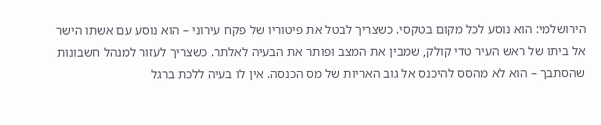הירושלמי: הוא נוסע לכל מקום בטקסי. כשצריך לבטל את פיטוריו של פקח עירוני – הוא נוסע עם אשתו הישר אל ביתו של ראש העיר טדי קולק, שמבין את המצב ופותר את הבעיה לאלתר. כשצריך לעזור למנהל חשבונות שהסתבך – הוא לא מהסס להיכנס אל גוב האריות של מס הכנסה. אין לו בעיה ללכת ברגל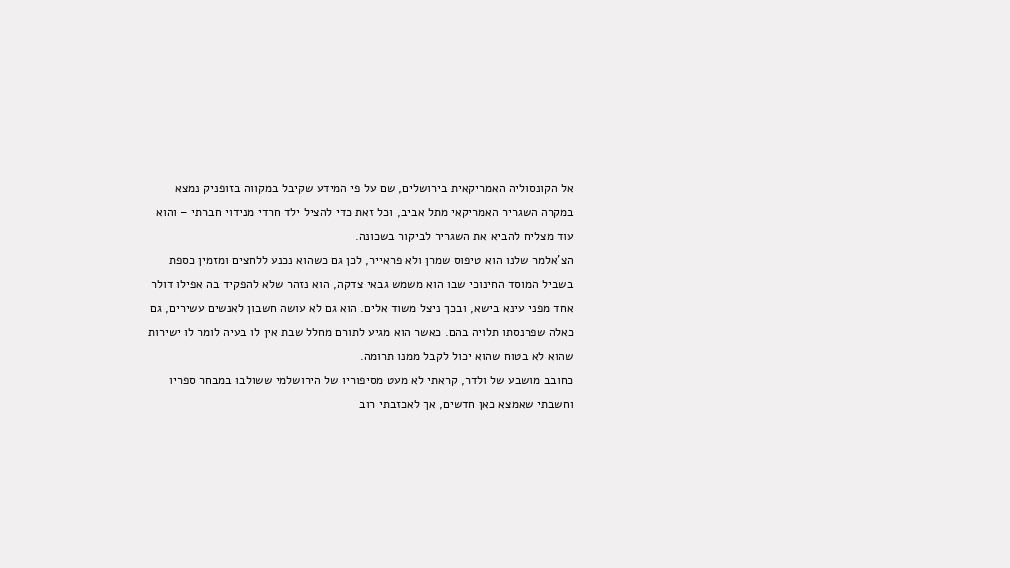אל הקונסוליה האמריקאית בירושלים, שם על פי המידע שקיבל במקווה בזופניק נמצא במקרה השגריר האמריקאי מתל אביב, וכל זאת כדי להציל ילד חרדי מנידוי חברתי – והוא עוד מצליח להביא את השגריר לביקור בשכונה.
הצ'אלמר שלנו הוא טיפוס שמרן ולא פראייר, לכן גם כשהוא נכנע ללחצים ומזמין כספת בשביל המוסד החינוכי שבו הוא משמש גבאי צדקה, הוא נזהר שלא להפקיד בה אפילו דולר אחד מפני עינא בישא, ובכך ניצל משוד אלים. הוא גם לא עושה חשבון לאנשים עשירים, גם כאלה שפרנסתו תלויה בהם. כאשר הוא מגיע לתורם מחלל שבת אין לו בעיה לומר לו ישירות שהוא לא בטוח שהוא יכול לקבל ממנו תרומה.
כחובב מושבע של ולדר, קראתי לא מעט מסיפוריו של הירושלמי ששולבו במבחר ספריו וחשבתי שאמצא כאן חדשים, אך לאכזבתי רוב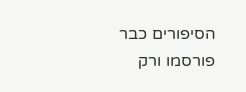הסיפורים כבר פורסמו ורק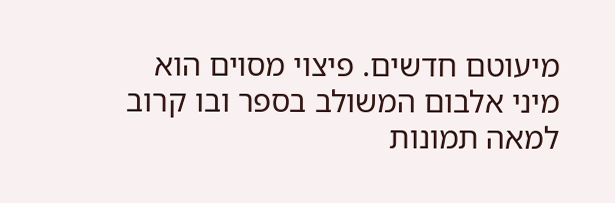מיעוטם חדשים. פיצוי מסוים הוא מיני אלבום המשולב בספר ובו קרוב למאה תמונות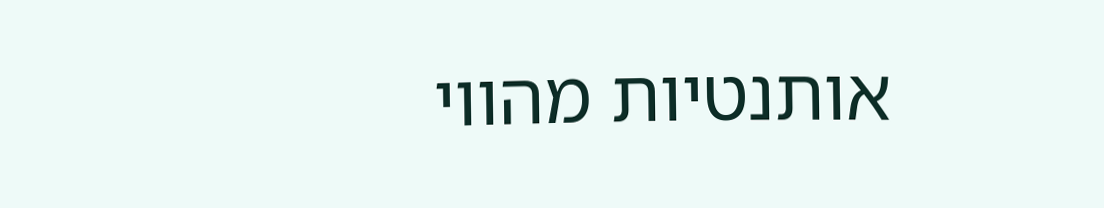אותנטיות מהווי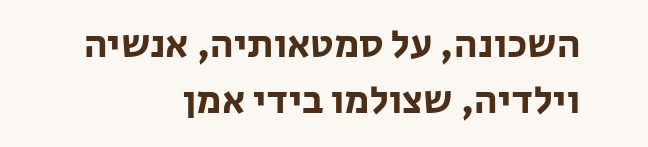השכונה, על סמטאותיה, אנשיה וילדיה, שצולמו בידי אמן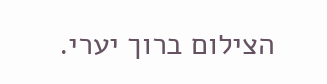הצילום ברוך יערי.